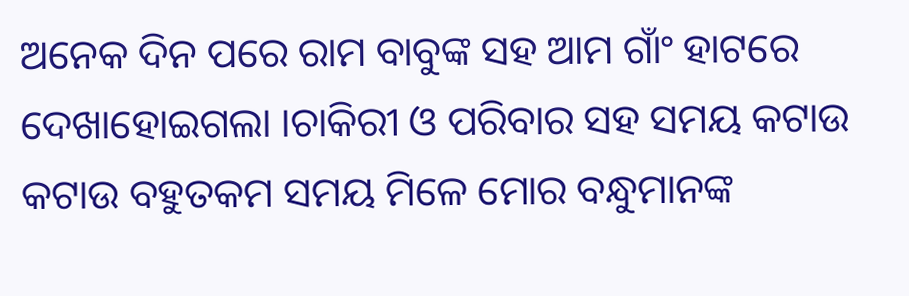ଅନେକ ଦିନ ପରେ ରାମ ବାବୁଙ୍କ ସହ ଆମ ଗାଂଁ ହାଟରେ ଦେଖାହୋଇଗଲା ।ଚାକିରୀ ଓ ପରିବାର ସହ ସମୟ କଟାଉ କଟାଉ ବହୁତକମ ସମୟ ମିଳେ ମୋର ବନ୍ଧୁମାନଙ୍କ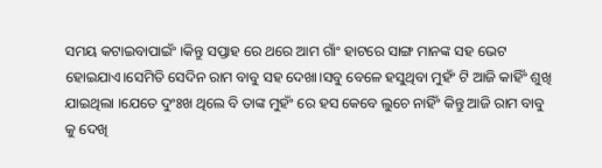ସମୟ କଟାଇବାପାଇଂଁ ।କିନ୍ତୁ ସପ୍ତାହ ରେ ଥରେ ଆମ ଗାଂଁ ହାଟରେ ସାଙ୍ଗ ମାନଙ୍କ ସହ ଭେଟ ହୋଇଯାଏ।ସେମିତି ସେଦିନ ରାମ ବାବୁ ସହ ଦେଖା।ସବୁ ବେଳେ ହସୁଥିବା ମୁହଂଁ ଟି ଆଜି କାହିଂଁ ଶୁଖି ଯାଇଥିଲା ।ଯେତେ ଦୁଂଃଖ ଥିଲେ ବି ତାଙ୍କ ମୁହଂଁ ରେ ହସ କେବେ ଲୁଚେ ନାହିଂଁ କିନ୍ତୁ ଆଜି ରାମ ବାବୁ କୁ ଦେଖି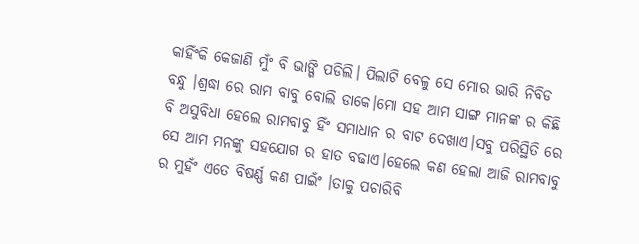କାହିଂଁକି କେଜାଣି ମୁଂଁ ବି ଭାଙ୍ଗି ପଡିଲି। ପିଲାଟି ବେଳୁ ସେ ମୋର ଭାରି ନିବିଡ ବନ୍ଧୁ ।ଶ୍ରଦ୍ଧା ରେ ରାମ ବାବୁ ବୋଲି ଡାକେ।ମୋ ସହ ଆମ ସାଙ୍ଗ ମାନଙ୍କ ର କିଛି ବି ଅସୁବିଧା ହେଲେ ରାମବାବୁ ହିଂଁ ସମାଧାନ ର ବାଟ ଦେଖାଏ।ସବୁ ପରିସ୍ଥିତି ରେ ସେ ଆମ ମନଙ୍କୁ ସହଯୋଗ ର ହାତ ବଢାଏ।ହେଲେ କଣ ହେଲା ଆଜି ରାମବାବୁ ର ମୁହଂଁ ଏତେ ବିଷର୍ଣ୍ଣ କଣ ପାଇଂଁ ।ତାକୁ ପଚାରିବି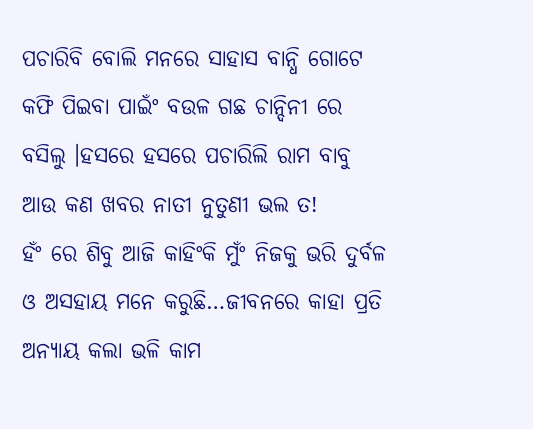ପଚାରିବି ବୋଲି ମନରେ ସାହାସ ବାନ୍ଧି ଗୋଟେ କଫି ପିଇବା ପାଇଂଁ ବଉଳ ଗଛ ଚାନ୍ଦିନୀ ରେ ବସିଲୁ ।ହସରେ ହସରେ ପଚାରିଲି ରାମ ବାବୁ ଆଉ କଣ ଖବର ନାତୀ ନୁତୁଣୀ ଭଲ ତ!
ହଂଁ ରେ ଶିବୁ ଆଜି କାହିଂକି ମୁଂଁ ନିଜକୁ ଭରି ଦୁର୍ବଳ ଓ ଅସହାୟ ମନେ କରୁଛି…ଜୀବନରେ କାହା ପ୍ରତି ଅନ୍ୟାୟ କଲା ଭଳି କାମ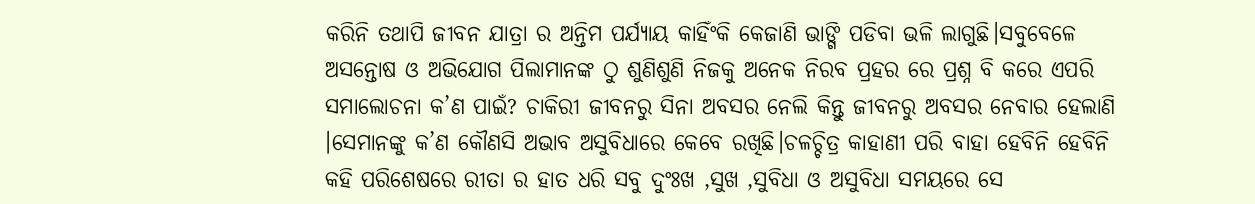କରିନି ତଥାପି ଜୀବନ ଯାତ୍ରା ର ଅନ୍ତିମ ପର୍ଯ୍ୟାୟ କାହିଂଁକି କେଜାଣି ଭାଙ୍ଗି ପଡିବା ଭଳି ଲାଗୁଛି।ସବୁବେଳେ ଅସନ୍ତୋଷ ଓ ଅଭିଯୋଗ ପିଲାମାନଙ୍କ ଠୁ ଶୁଣିଶୁଣି ନିଜକୁ ଅନେକ ନିରବ ପ୍ରହର ରେ ପ୍ରଶ୍ନ ବି କରେ ଏପରି ସମାଲୋଚନା କ’ଣ ପାଇଁ? ଚାକିରୀ ଜୀବନରୁ ସିନା ଅବସର ନେଲି କିନ୍ତୁ ଜୀବନରୁ ଅବସର ନେବାର ହେଲାଣି ।ସେମାନଙ୍କୁ କ’ଣ କୌଣସି ଅଭାବ ଅସୁବିଧାରେ କେବେ ରଖିଛି।ଚଳଚ୍ଚିତ୍ର କାହାଣୀ ପରି ବାହା ହେବିନି ହେବିନି କହି ପରିଶେଷରେ ରୀତା ର ହାତ ଧରି ସବୁ ଦୁଂଃଖ ,ସୁଖ ,ସୁବିଧା ଓ ଅସୁବିଧା ସମୟରେ ସେ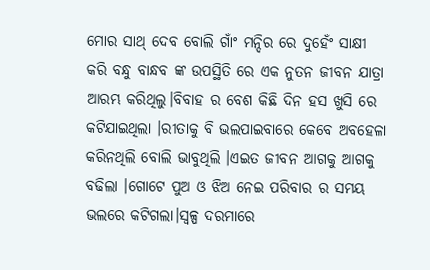ମୋର ସାଥ୍ ଦେବ ବୋଲି ଗାଂଁ ମନ୍ଦିର ରେ ଦୁହେଂଁ ସାକ୍ଷୀ କରି ବନ୍ଧୁ ବାନ୍ଧବ ଙ୍କ ଉପସ୍ଥିତି ରେ ଏକ ନୁତନ ଜୀବନ ଯାତ୍ରା ଆରମ୍ଭ କରିଥିଲୁ।ବିବାହ ର ବେଶ କିଛି ଦିନ ହସ ଖୁସି ରେ କଟିଯାଇଥିଲା ।ରୀତାକୁ ବି ଭଲପାଇବାରେ କେବେ ଅବହେଳା କରିନଥିଲି ବୋଲି ଭାବୁଥିଲି ।ଏଇତ ଜୀବନ ଆଗକୁ ଆଗକୁ ବଢିଲା ।ଗୋଟେ ପୁଅ ଓ ଝିଅ ନେଇ ପରିବାର ର ସମୟ ଭଲରେ କଟିଗଲା।ସ୍ବଳ୍ପ ଦରମାରେ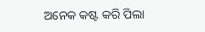ଅନେକ କଷ୍ଟ କରି ପିଲା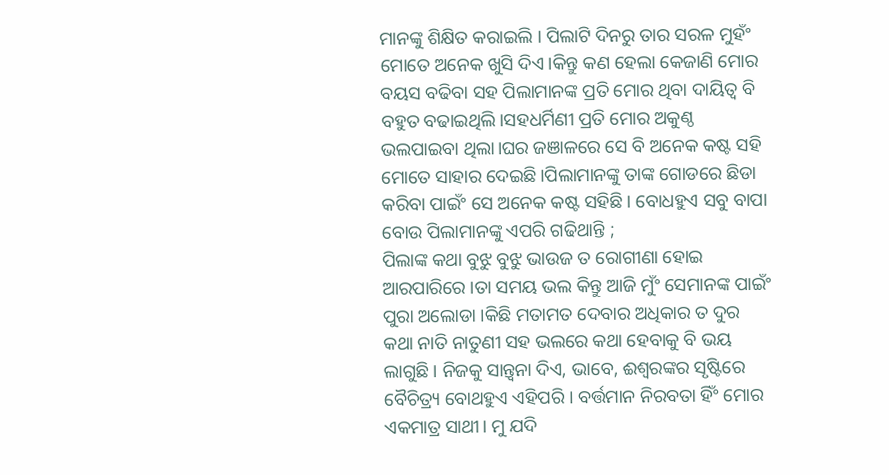ମାନଙ୍କୁ ଶିକ୍ଷିତ କରାଇଲି । ପିଲାଟି ଦିନରୁ ତାର ସରଳ ମୁହଂଁ ମୋତେ ଅନେକ ଖୁସି ଦିଏ।କିନ୍ତୁ କଣ ହେଲା କେଜାଣି ମୋର ବୟସ ବଢିବା ସହ ପିଲାମାନଙ୍କ ପ୍ରତି ମୋର ଥିବା ଦାୟିତ୍ବ ବି ବହୁତ ବଢାଇଥିଲି।ସହଧର୍ମିଣୀ ପ୍ରତି ମୋର ଅକୁଣ୍ଠ ଭଲପାଇବା ଥିଲା।ଘର ଜଞାଳରେ ସେ ବି ଅନେକ କଷ୍ଟ ସହି ମୋତେ ସାହାର ଦେଇଛି।ପିଲାମାନଙ୍କୁ ତାଙ୍କ ଗୋଡରେ ଛିଡା କରିବା ପାଇଂଁ ସେ ଅନେକ କଷ୍ଟ ସହିଛି। ବୋଧହୁଏ ସବୁ ବାପା ବୋଉ ପିଲାମାନଙ୍କୁ ଏପରି ଗଢିଥାନ୍ତି ;
ପିଲାଙ୍କ କଥା ବୁଝୁ ବୁଝୁ ଭାଉଜ ତ ରୋଗୀଣା ହୋଇ ଆରପାରିରେ ।ତା ସମୟ ଭଲ କିନ୍ତୁ ଆଜି ମୁଂଁ ସେମାନଙ୍କ ପାଇଂଁ ପୁରା ଅଲୋଡା ।କିଛି ମତାମତ ଦେବାର ଅଧିକାର ତ ଦୁର କଥା ନାତି ନାତୁଣୀ ସହ ଭଲରେ କଥା ହେବାକୁ ବି ଭୟ ଲାଗୁଛି। ନିଜକୁ ସାନ୍ତ୍ବନା ଦିଏ, ଭାବେ, ଈଶ୍ବରଙ୍କର ସୃଷ୍ଟିରେ ବୈଚିତ୍ର୍ୟ ବୋଥହୁଏ ଏହିପରି । ବର୍ତ୍ତମାନ ନିରବତା ହିଂଁ ମୋର ଏକମାତ୍ର ସାଥୀ। ମୁ ଯଦି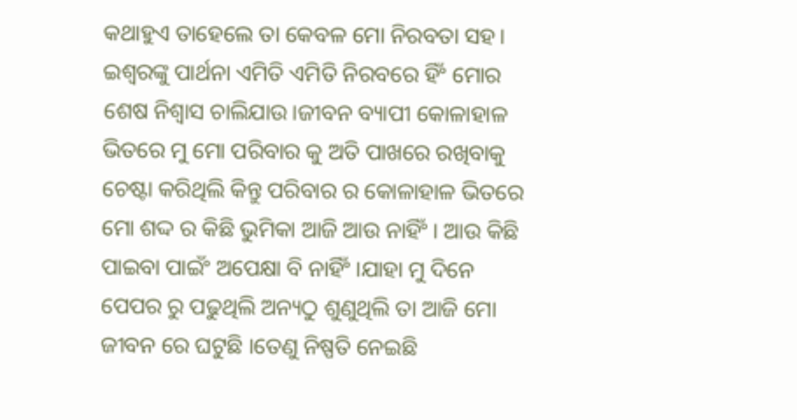କଥାହୁଏ ତାହେଲେ ତା କେବଳ ମୋ ନିରବତା ସହ। ଇଶ୍ବରଙ୍କୁ ପାର୍ଥନା ଏମିତି ଏମିତି ନିରବରେ ହିଂଁ ମୋର ଶେଷ ନିଶ୍ବାସ ଚାଲିଯାଉ।ଜୀବନ ବ୍ୟାପୀ କୋଳାହାଳ ଭିତରେ ମୁ ମୋ ପରିବାର କୁ ଅତି ପାଖରେ ରଖିବାକୁ ଚେଷ୍ଟା କରିଥିଲି କିନ୍ତୁ ପରିବାର ର କୋଳାହାଳ ଭିତରେ ମୋ ଶଦ୍ଦ ର କିଛି ଭୁମିକା ଆଜି ଆଉ ନାହିଂଁ। ଆଉ କିଛି ପାଇବା ପାଇଂଁ ଅପେକ୍ଷା ବି ନାହିଂଁ।ଯାହା ମୁ ଦିନେ ପେପର ରୁ ପଢୁଥିଲି ଅନ୍ୟଠୁ ଶୁଣୁଥିଲି ତା ଆଜି ମୋ ଜୀବନ ରେ ଘଟୁଛି ।ତେଣୁ ନିଷ୍ପତି ନେଇଛି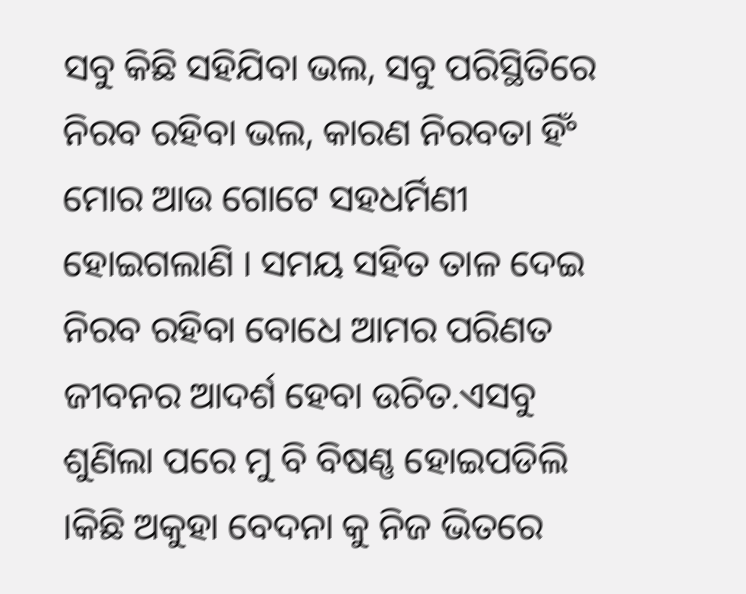ସବୁ କିଛି ସହିଯିବା ଭଲ, ସବୁ ପରିସ୍ଥିତିରେ ନିରବ ରହିବା ଭଲ, କାରଣ ନିରବତା ହିଂଁ ମୋର ଆଉ ଗୋଟେ ସହଧର୍ମିଣୀ ହୋଇଗଲାଣି । ସମୟ ସହିତ ତାଳ ଦେଇ ନିରବ ରହିବା ବୋଧେ ଆମର ପରିଣତ ଜୀବନର ଆଦର୍ଶ ହେବା ଉଚିତ.ଏସବୁ ଶୁଣିଲା ପରେ ମୁ ବି ବିଷଣ୍ଣ ହୋଇପଡିଲି ।କିଛି ଅକୁହା ବେଦନା କୁ ନିଜ ଭିତରେ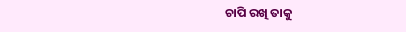ଚାପି ରଖି ତାକୁ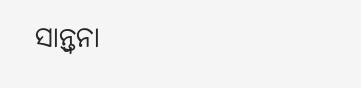ସାନ୍ତ୍ବନା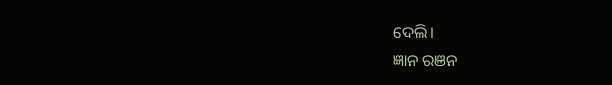ଦେଲି।
ଜ୍ଞାନ ରଞନ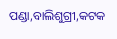ପଣ୍ଡା,ବାଲିଶୁଗ୍ରୀ,କଟକ